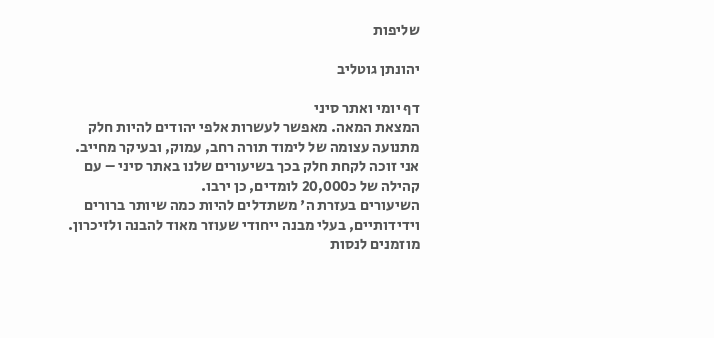שליפות

יהונתן גוטליב

דף יומי ואתר סיני
המצאת המאה. מאפשר לעשרות אלפי יהודים להיות חלק מתנועה עצומה של לימוד תורה רחב, עמוק, ובעיקר מחייב. אני זוכה לקחת חלק בכך בשיעורים שלנו באתר סיני – עם קהילה של כ20,000 לומדים, כן ירבו.
השיעורים בעזרת ה' משתדלים להיות כמה שיותר ברורים וידידותיים, בעלי מבנה ייחודי שעוזר מאוד להבנה ולזיכרון. מוזמנים לנסות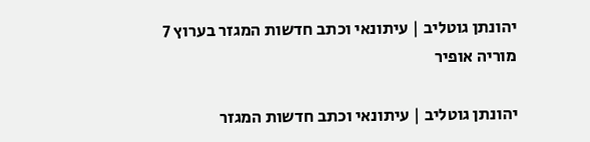יהונתן גוטליב | עיתונאי וכתב חדשות המגזר בערוץ 7
מוריה אופיר

יהונתן גוטליב | עיתונאי וכתב חדשות המגזר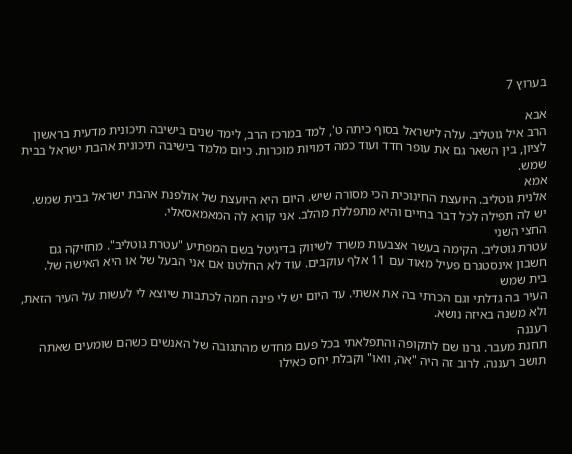בערוץ 7

אבא
הרב איל גוטליב. עלה לישראל בסוף כיתה ט', למד במרכז הרב, לימד שנים בישיבה תיכונית מדעית בראשון לציון, בין השאר גם את עופר חדד ועוד כמה דמויות מוכרות. כיום מלמד בישיבה תיכונית אהבת ישראל בבית שמש.
אמא
אלנית גוטליב. היועצת החינוכית הכי מסורה שיש. היום היא היועצת של אולפנת אהבת ישראל בבית שמש. יש לה תפילה לכל דבר בחיים והיא מתפללת מהלב. אני קורא לה המאמאסאלי.
החצי השני
עטרת גוטליב. הקימה בעשר אצבעות משרד לשיווק בדיגיטל בשם המפתיע "עטרת גוטליב". מחזיקה גם חשבון אינסטגרם פעיל מאוד עם 11 אלף עוקבים. עוד לא החלטנו אם אני הבעל של או היא האישה של.
בית שמש
העיר בה גדלתי וגם הכרתי בה את אשתי. עד היום יש לי פינה חמה לכתבות שיוצא לי לעשות על העיר הזאת, ולא משנה באיזה נושא.
רעננה
תחנת מעבר. גרנו שם לתקופה והתפלאתי בכל פעם מחדש מהתגובה של האנשים כשהם שומעים שאתה תושב רעננה. לרוב זה היה "אה, וואו" וקבלת יחס כאילו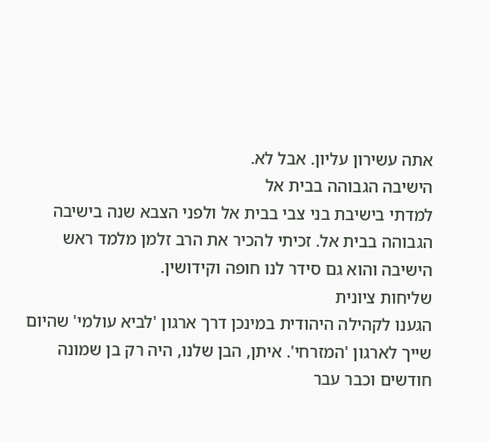אתה עשירון עליון. אבל לא.
הישיבה הגבוהה בבית אל
למדתי בישיבת בני צבי בבית אל ולפני הצבא שנה בישיבה הגבוהה בבית אל. זכיתי להכיר את הרב זלמן מלמד ראש הישיבה והוא גם סידר לנו חופה וקידושין.
שליחות ציונית
הגענו לקהילה היהודית במינכן דרך ארגון 'לביא עולמי' שהיום שייך לארגון 'המזרחי'. איתן, הבן שלנו, היה רק בן שמונה חודשים וכבר עבר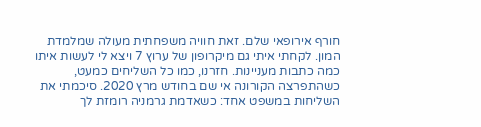חורף אירופאי שלם. זאת חוויה משפחתית מעולה שמלמדת המון. לקחתי איתי גם מיקרופון של ערוץ 7 ויצא לי לעשות איתו כמה כתבות מעניינות. חזרנו, כמו כל השליחים כמעט, כשהתפרצה הקורונה אי שם בחודש מרץ 2020. סיכמתי את השליחות במשפט אחד: כשאדמת גרמניה רומזת לך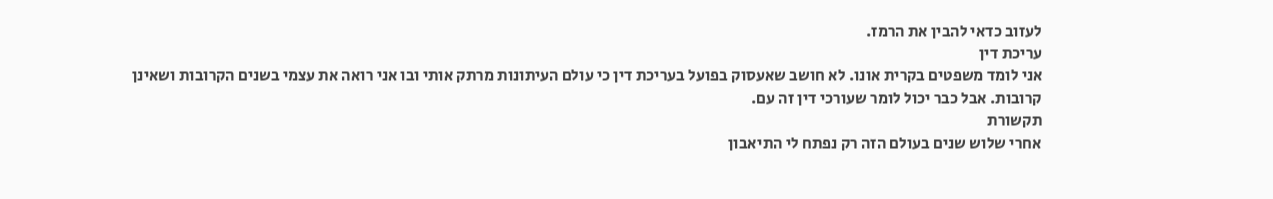לעזוב כדאי להבין את הרמז.
עריכת דין
אני לומד משפטים בקרית אונו. לא חושב שאעסוק בפועל בעריכת דין כי עולם העיתונות מרתק אותי ובו אני רואה את עצמי בשנים הקרובות ושאינן קרובות. אבל כבר יכול לומר שעורכי דין זה עם.
תקשורת
אחרי שלוש שנים בעולם הזה רק נפתח לי התיאבון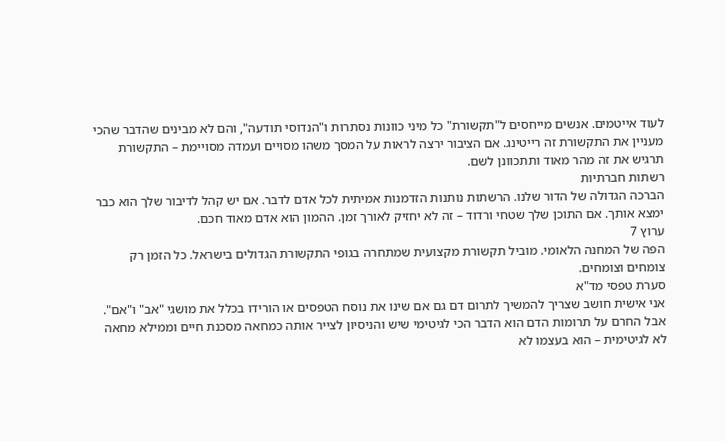לעוד אייטמים. אנשים מייחסים ל"תקשורת" כל מיני כוונות נסתרות ו"הנדוסי תודעה", והם לא מבינים שהדבר שהכי מעניין את התקשורת זה רייטינג. אם הציבור ירצה לראות על המסך משהו מסויים ועמדה מסויימת – התקשורת תרגיש את זה מהר מאוד ותתכוונן לשם.
רשתות חברתיות
הברכה הגדולה של הדור שלנו. הרשתות נותנות הזדמנות אמיתית לכל אדם לדבר. אם יש קהל לדיבור שלך הוא כבר ימצא אותך. אם התוכן שלך שטחי ורדוד – זה לא יחזיק לאורך זמן. ההמון הוא אדם מאוד חכם.
ערוץ 7
הפה של המחנה הלאומי. מוביל תקשורת מקצועית שמתחרה בגופי התקשורת הגדולים בישראל. כל הזמן רק צומחים וצומחים.
סערת טפסי מד"א
אני אישית חושב שצריך להמשיך לתרום דם גם אם שינו את נוסח הטפסים או הורידו בכלל את מושגי "אב" ו"אם". אבל החרם על תרומות הדם הוא הדבר הכי לגיטימי שיש והניסיון לצייר אותה כמחאה מסכנת חיים וממילא מחאה לא לגיטימית – הוא בעצמו לא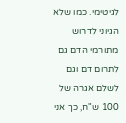לגיטימי. כמו שלא הגיוני לדרוש מתורמי הדם גם לתרום דם וגם לשלם אגרה של 100 ש"ח, כך אני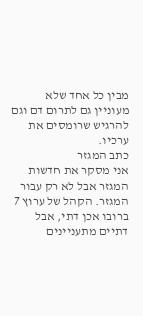מבין כל אחד שלא מעוניין גם לתרום דם וגם להרגיש שרומסים את ערכיו.
כתב המגזר
אני מסקר את חדשות המגזר אבל לא רק עבור המגזר. הקהל של ערוץ 7 ברובו אכן דתי, אבל דתיים מתעניינים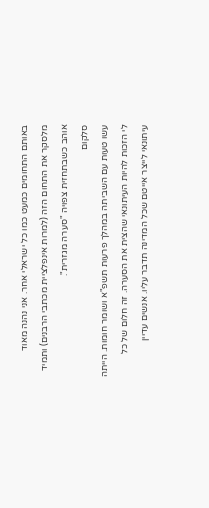באותם התחומים כמעט כמו כל ישראלי אחר. אני נהנה מאוד מלסקר את התחום הזה (למרות אינפלציית מכתבי הרבנים) ותמיד אוהב כשבתחזית צפויה "סערה מגזרית".
סלקום
עשו טעות עם השביתה במהלך פרעות תשפ"א ושומר חומות. הייתה לי הזכות להיות העיתונאי שהצית את הסערה. זה חלום של כל עיתונאי לייצר אייטם שכל המדינה תדבר עליו. אנשים עדיין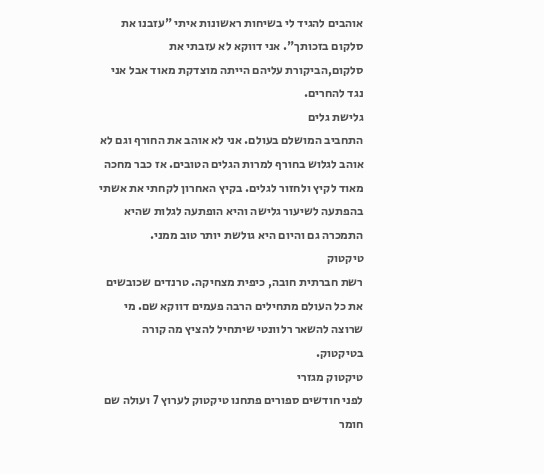אוהבים להגיד לי בשיחות ראשונות איתי "עזבנו את סלקום בזכותך". אני דווקא לא עזבתי את סלקום,הביקורת עליהם הייתה מוצדקת מאוד אבל אני נגד להחרים.
גלישת גלים
התחביב המושלם בעולם. אני לא אוהב את החורף וגם לא אוהב לגלוש בחורף למרות הגלים הטובים. אז כבר מחכה מאוד לקיץ ולחזור לגלים. בקיץ האחרון לקחתי את אשתי בהפתעה לשיעור גלישה והיא הופתעה לגלות שהיא התמכרה גם והיום היא גולשת יותר טוב ממני.
טיקטוק
רשת חברתית חובה, כיפית מצחיקה. טרנדים שכובשים את כל העולם מתחילים הרבה פעמים דווקא שם. מי שרוצה להשאר רלוונטי שיתחיל להציץ מה קורה בטיקטוק.
טיקטוק מגזרי
לפני חודשים ספורים פתחנו טיקטוק לערוץ 7 ועולה שם חומר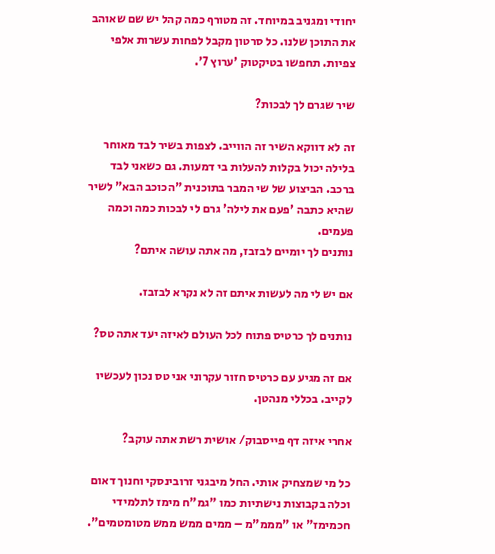יחודי ומגניב במיוחד. זה מטורף כמה קהל יש שם שאוהב את התוכן שלנו. כל סרטון מקבל לפחות עשרות אלפי צפיות. תחפשו בטיקטוק 'ערוץ 7'.

שיר שגרם לך לבכות?

זה לא דווקא השיר זה הווייב. לצפות בשיר לבד מאוחר בלילה יכול בקלות להעלות בי דמעות. גם כשאני לבד ברכב. הביצוע של שי המבר בתוכנית "הכוכב הבא" לשיר שהיא כתבה 'פעם את לילה' גרם לי לבכות כמה וכמה פעמים.
נותנים לך יומיים לבזבז, מה אתה עושה איתם?

אם יש לי מה לעשות איתם זה לא נקרא לבזבז.

נותנים לך כרטיס פתוח לכל העולם לאיזה יעד אתה טס?

אם זה מגיע עם כרטיס חזור עקרוני אני טס נכון לעכשיו לקייב. בכללי מנהטן.

אחרי איזה דף פייסבוק/ אושית רשת אתה עוקב?

כל מי שמצחיק אותי. החל מיבגני זרובינסקי וחנוך דאום וכלה בקבוצות נישתיות כמו "גמ"ח מימז לתלמידי חכמימז" או "מממ"מ – ממים ממש ממש מטומטמים".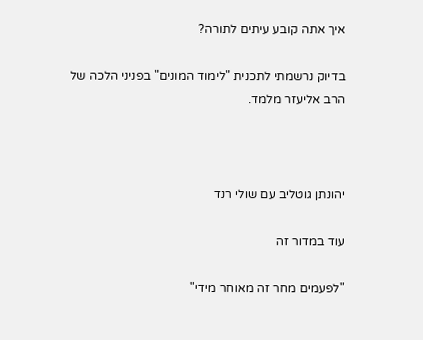איך אתה קובע עיתים לתורה?

בדיוק נרשמתי לתכנית "לימוד המונים" בפניני הלכה של הרב אליעזר מלמד.



יהונתן גוטליב עם שולי רנד

עוד במדור זה

"לפעמים מחר זה מאוחר מידי"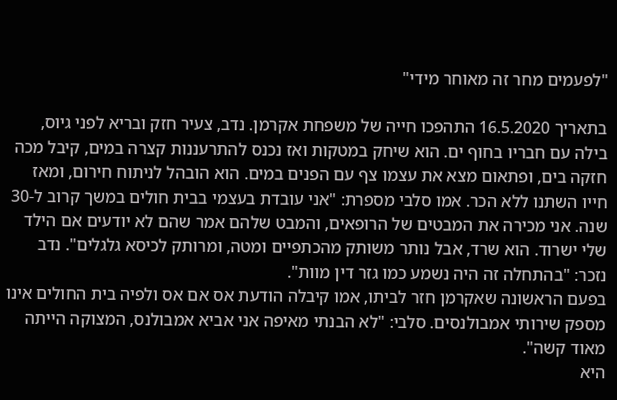"לפעמים מחר זה מאוחר מידי"

בתאריך 16.5.2020 התהפכו חייה של משפחת אקרמן. נדב, צעיר חזק ובריא לפני גיוס, בילה עם חבריו בחוף ים. הוא שיחק במטקות ואז נכנס להתרעננות קצרה במים, קיבל מכה חזקה בים, ופתאום מצא את עצמו צף עם הפנים במים. הוא הובהל לניתוח חירום, ומאז חייו השתנו ללא הכר. אמו סלבי מספרת: "אני עובדת בעצמי בבית חולים במשך קרוב ל-30 שנה. אני מכירה את המבטים של הרופאים, והמבט שלהם אמר שהם לא יודעים אם הילד שלי ישרוד. הוא שרד, אבל נותר משותק מהכתפיים ומטה, ומרותק לכיסא גלגלים". נדב נזכר: "בהתחלה זה היה נשמע כמו גזר דין מוות".
בפעם הראשונה שאקרמן חזר לביתו, אמו קיבלה הודעת אס אם אס ולפיה בית החולים אינו מספק שירותי אמבולנסים. סלבי: "לא הבנתי מאיפה אני אביא אמבולנס, המצוקה הייתה מאוד קשה".
היא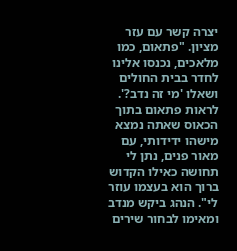יצרה קשר עם עזר מציון. "פתאום, כמו מלאכים, נכנסו אלינו לחדר בבית החולים ושאלו 'מי זה נדב?'. לראות פתאום בתוך הכאוס שאתה נמצא מישהו ידידותי, עם מאור פנים, נתן לי תחושה כאילו הקדוש ברוך הוא בעצמו עוזר לי". הנהג ביקש מנדב ומאימו לבחור שירים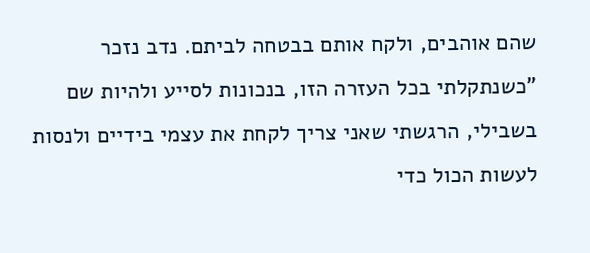שהם אוהבים, ולקח אותם בבטחה לביתם. נדב נזכר "כשנתקלתי בכל העזרה הזו, בנכונות לסייע ולהיות שם בשבילי, הרגשתי שאני צריך לקחת את עצמי בידיים ולנסות לעשות הכול כדי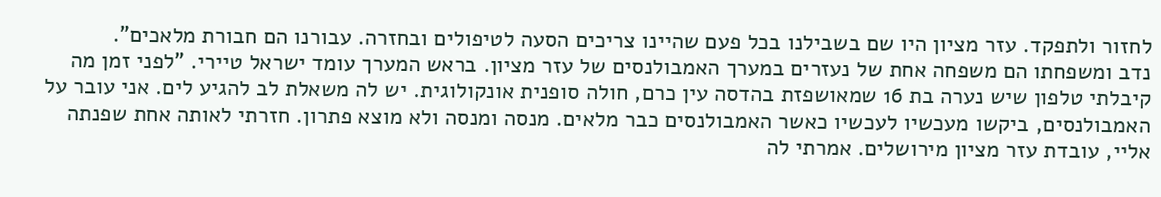לחזור ולתפקד. עזר מציון היו שם בשבילנו בכל פעם שהיינו צריכים הסעה לטיפולים ובחזרה. עבורנו הם חבורת מלאכים".
נדב ומשפחתו הם משפחה אחת של נעזרים במערך האמבולנסים של עזר מציון. בראש המערך עומד ישראל טיירי. "לפני זמן מה קיבלתי טלפון שיש נערה בת 16 שמאושפזת בהדסה עין כרם, חולה סופנית אונקולוגית. יש לה משאלת לב להגיע לים. אני עובר על האמבולנסים, ביקשו מעכשיו לעכשיו כאשר האמבולנסים כבר מלאים. מנסה ומנסה ולא מוצא פתרון. חזרתי לאותה אחת שפנתה אליי, עובדת עזר מציון מירושלים. אמרתי לה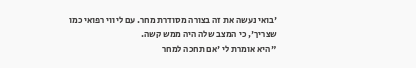'בואי נעשה את זה בצורה מסודרת מחר. עם ליווי רפואי כמו שצריך', כי המצב שלה היה ממש קשה.
"היא אומרת לי 'אם תחכה למחר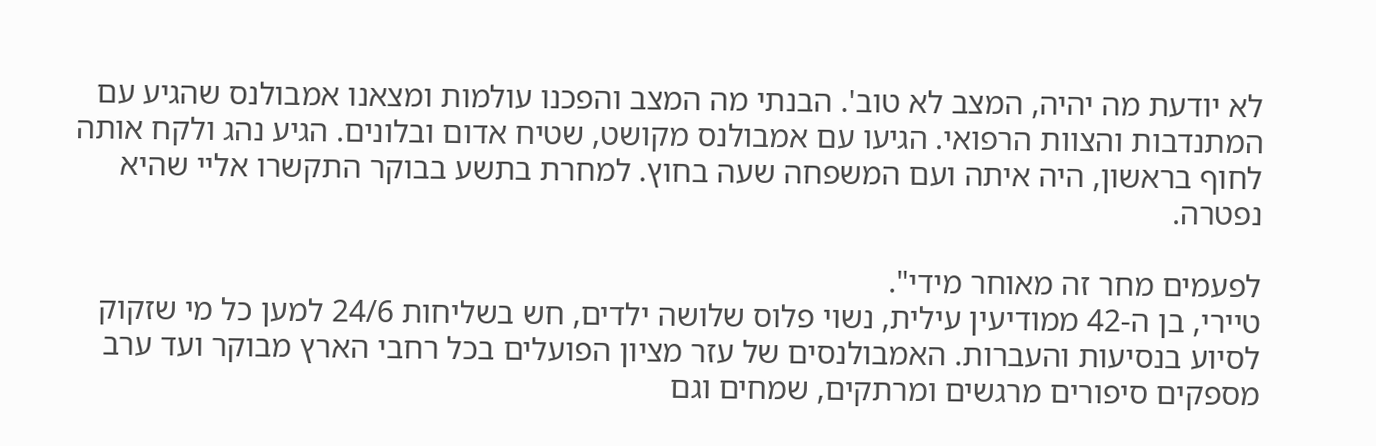לא יודעת מה יהיה, המצב לא טוב'. הבנתי מה המצב והפכנו עולמות ומצאנו אמבולנס שהגיע עם המתנדבות והצוות הרפואי. הגיעו עם אמבולנס מקושט, שטיח אדום ובלונים. הגיע נהג ולקח אותה לחוף בראשון, היה איתה ועם המשפחה שעה בחוץ. למחרת בתשע בבוקר התקשרו אליי שהיא נפטרה.

לפעמים מחר זה מאוחר מידי".
טיירי, בן ה-42 ממודיעין עילית, נשוי פלוס שלושה ילדים, חש בשליחות 24/6 למען כל מי שזקוק לסיוע בנסיעות והעברות. האמבולנסים של עזר מציון הפועלים בכל רחבי הארץ מבוקר ועד ערב מספקים סיפורים מרגשים ומרתקים, שמחים וגם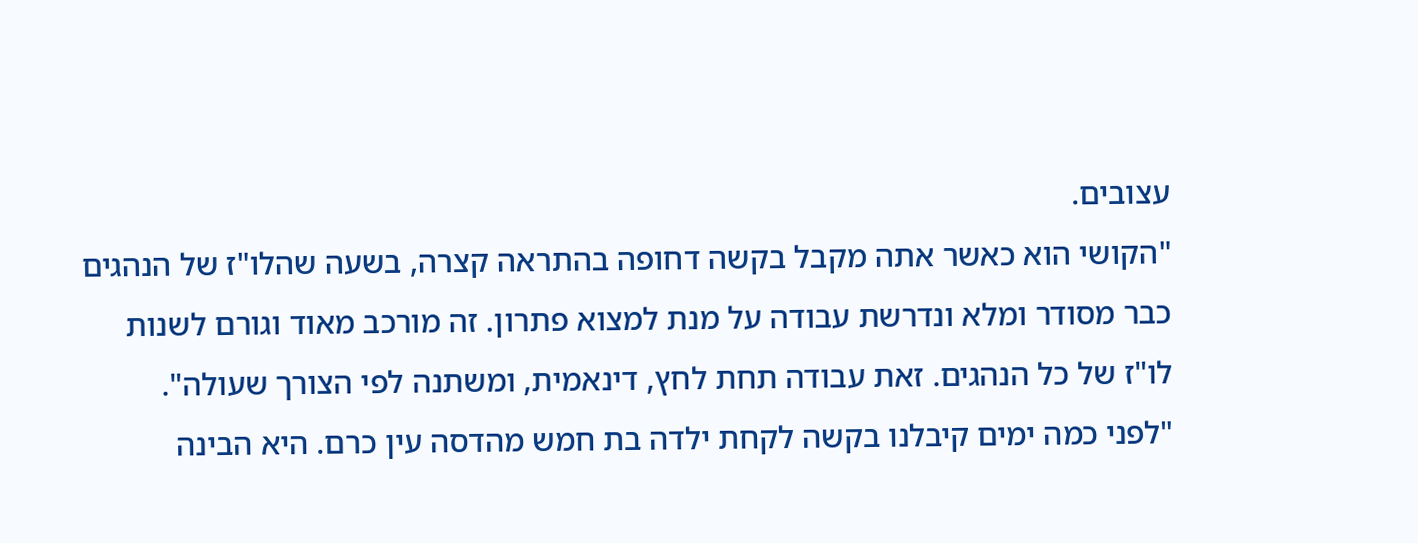עצובים.
"הקושי הוא כאשר אתה מקבל בקשה דחופה בהתראה קצרה, בשעה שהלו"ז של הנהגים כבר מסודר ומלא ונדרשת עבודה על מנת למצוא פתרון. זה מורכב מאוד וגורם לשנות לו"ז של כל הנהגים. זאת עבודה תחת לחץ, דינאמית, ומשתנה לפי הצורך שעולה".
"לפני כמה ימים קיבלנו בקשה לקחת ילדה בת חמש מהדסה עין כרם. היא הבינה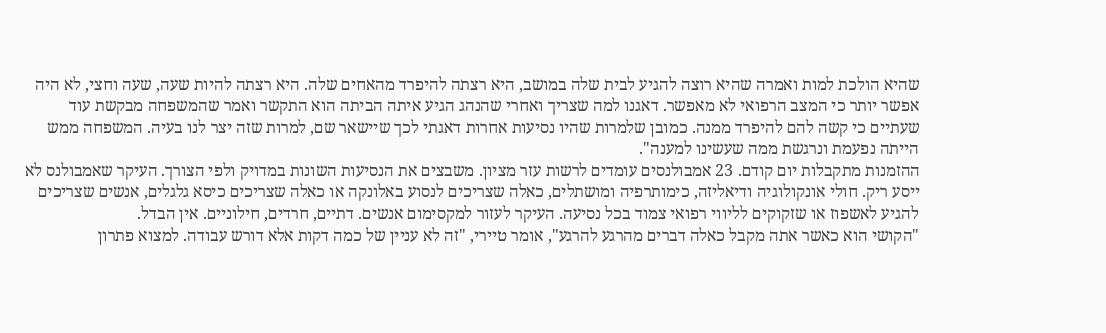שהיא הולכת למות ואמרה שהיא רוצה להגיע לבית שלה במושב, היא רצתה להיפרד מהאחים שלה. היא רצתה להיות שעה, שעה וחצי, לא היה אפשר יותר כי המצב הרפואי לא מאפשר. דאגנו למה שצריך ואחרי שהנהג הגיע איתה הביתה הוא התקשר ואמר שהמשפחה מבקשת עוד שעתיים כי קשה להם להיפרד ממנה. כמובן שלמרות שהיו נסיעות אחרות דאגתי לכך שיישאר שם, למרות שזה יצר לנו בעיה. המשפחה ממש הייתה נפעמת ונרגשת ממה שעשינו למענה".
ההזמנות מתקבלות יום קודם. 23 אמבולנסים עומדים לרשות עזר מציון. משבצים את הנסיעות השונות במדויק ולפי הצורך. העיקר שאמבולנס לא ייסע ריק. חולי אונקולוגיה ודיאליזה, כימותרפיה ומושתלים, כאלה שצריכים לנסוע באלונקה או כאלה שצריכים כיסא גלגלים, אנשים שצריכים להגיע לאשפוז או שזקוקים לליווי רפואי צמוד בכל נסיעה. העיקר לעזור למקסימום אנשים. דתיים, חרדים, חילוניים. אין הבדל.
"הקושי הוא כאשר אתה מקבל כאלה דברים מהרגע להרגע", אומר טיירי, "זה לא עניין של כמה דקות אלא דורש עבודה. למצוא פתרון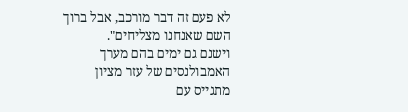לא פעם זה דבר מורכב, אבל ברוך השם שאנחנו מצליחים".
וישנם גם ימים בהם מערך האמבולנסים של עזר מציון מתגייס עם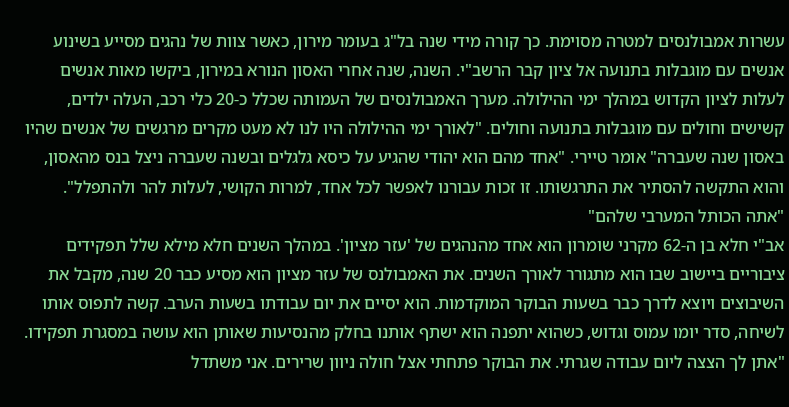עשרות אמבולנסים למטרה מסוימת. כך קורה מידי שנה בל"ג בעומר מירון, כאשר צוות של נהגים מסייע בשינוע אנשים עם מוגבלות בתנועה אל ציון קבר הרשב"י. השנה, שנה אחרי האסון הנורא במירון, ביקשו מאות אנשים לעלות לציון הקדוש במהלך ימי ההילולה. מערך האמבולנסים של העמותה שכלל כ-20 כלי רכב, העלה ילדים, קשישים וחולים עם מוגבלות בתנועה וחולים. "לאורך ימי ההילולה היו לנו לא מעט מקרים מרגשים של אנשים שהיו באסון שנה שעברה" אומר טיירי. "אחד מהם הוא יהודי שהגיע על כיסא גלגלים ובשנה שעברה ניצל בנס מהאסון, והוא התקשה להסתיר את התרגשותו. זו זכות עבורנו לאפשר לכל אחד, למרות הקושי, לעלות להר ולהתפלל".
"אתה הכותל המערבי שלהם"
אב"י חלא בן ה-62 מקרני שומרון הוא אחד מהנהגים של 'עזר מציון'. במהלך השנים חלא מילא שלל תפקידים ציבוריים ביישוב שבו הוא מתגורר לאורך השנים. את האמבולנס של עזר מציון הוא מסיע כבר 20 שנה, מקבל את השיבוצים ויוצא לדרך כבר בשעות הבוקר המוקדמות. הוא יסיים את יום עבודתו בשעות הערב. קשה לתפוס אותו לשיחה, סדר יומו עמוס וגדוש, כשהוא יתפנה הוא ישתף אותנו בחלק מהנסיעות שאותן הוא עושה במסגרת תפקידו.
"אתן לך הצצה ליום עבודה שגרתי. את הבוקר פתחתי אצל חולה ניוון שרירים. אני משתדל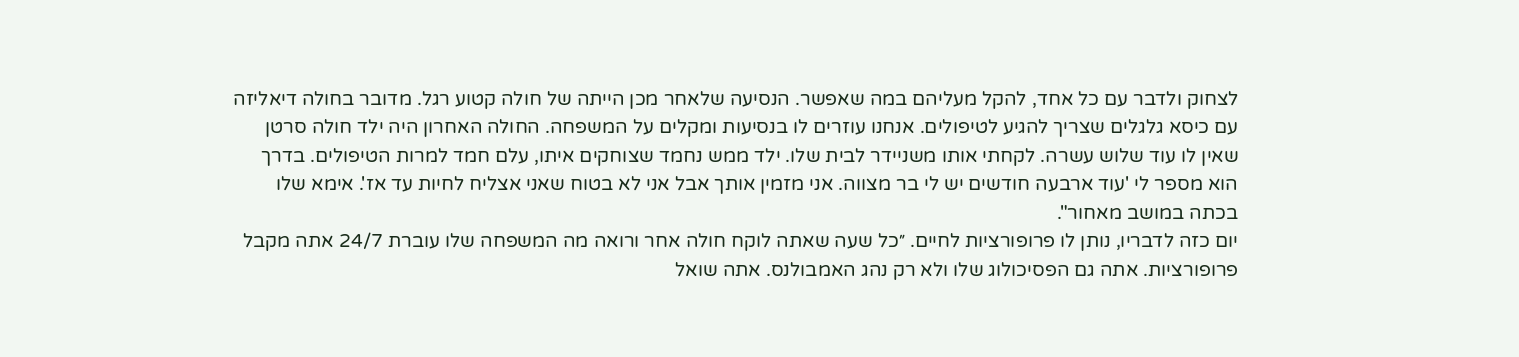לצחוק ולדבר עם כל אחד, להקל מעליהם במה שאפשר. הנסיעה שלאחר מכן הייתה של חולה קטוע רגל. מדובר בחולה דיאליזה עם כיסא גלגלים שצריך להגיע לטיפולים. אנחנו עוזרים לו בנסיעות ומקלים על המשפחה. החולה האחרון היה ילד חולה סרטן שאין לו עוד שלוש עשרה. לקחתי אותו משניידר לבית שלו. ילד ממש נחמד שצוחקים איתו, עלם חמד למרות הטיפולים. בדרך הוא מספר לי 'עוד ארבעה חודשים יש לי בר מצווה. אני מזמין אותך אבל אני לא בטוח שאני אצליח לחיות עד אז'. אימא שלו בכתה במושב מאחור".
יום כזה לדבריו, נותן לו פרופורציות לחיים. ״כל שעה שאתה לוקח חולה אחר ורואה מה המשפחה שלו עוברת 24/7 אתה מקבל פרופורציות. אתה גם הפסיכולוג שלו ולא רק נהג האמבולנס. אתה שואל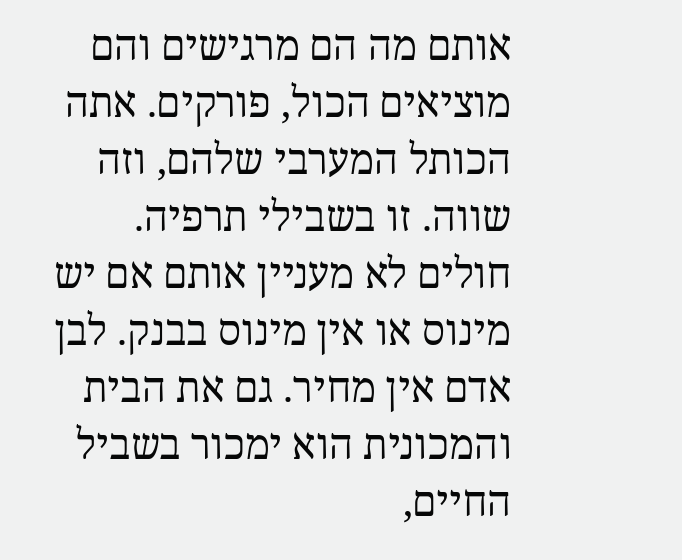אותם מה הם מרגישים והם מוציאים הכול, פורקים. אתה הכותל המערבי שלהם, וזה שווה. זו בשבילי תרפיה. חולים לא מעניין אותם אם יש מינוס או אין מינוס בבנק. לבן אדם אין מחיר. גם את הבית והמכונית הוא ימכור בשביל החיים,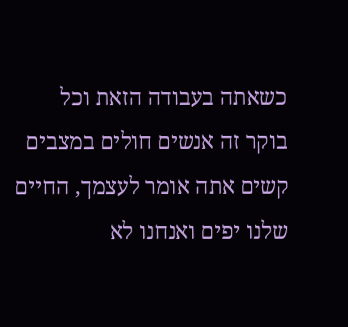כשאתה בעבודה הזאת וכל בוקר זה אנשים חולים במצבים קשים אתה אומר לעצמך, החיים שלנו יפים ואנחנו לא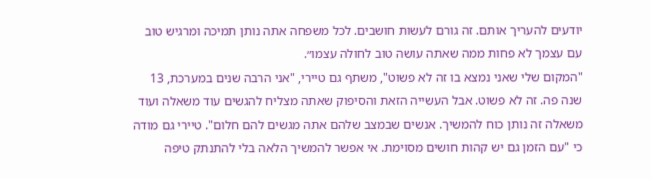יודעים להעריך אותם. זה גורם לעשות חושבים. לכל משפחה אתה נותן תמיכה ומרגיש טוב עם עצמך לא פחות ממה שאתה עושה טוב לחולה עצמו״.
"המקום שלי שאני נמצא בו זה לא פשוט", משתף גם טיירי, "אני הרבה שנים במערכת, 13 שנה פה. זה לא פשוט. אבל העשייה הזאת והסיפוק שאתה מצליח להגשים עוד משאלה ועוד משאלה זה נותן כוח להמשיך. אנשים שבמצב שלהם אתה מגשים להם חלום". טיירי גם מודה כי "עם הזמן גם יש קהות חושים מסוימת. אי אפשר להמשיך הלאה בלי להתנתק טיפה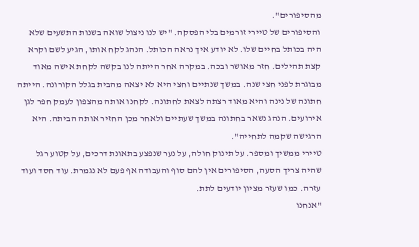מהסיפורים".
והסיפורים של טיירי זורמים בלי הפסקה. "יש לנו ניצול שואה בשנות התשעים שלא היה בכותל בחיים שלו. לא יודע איך נראה הכותל. הנהג לקח אותו, הגיע לשם וקרא קצת תהילים. חזר מאושר ובכה. במקרה אחר הייתה לנו בקשה לקחת אישה מאוד מבוגרת לפני חצי שנה. במשך שנתיים וחצי היא לא יצאה מהבית בגלל הקורונה. הייתה חתונה של נינה והיא מאוד רצתה לצאת לחתונה. לקחנו אותה מהצפון לעמק חפר לגן אירועים. הנהג נשאר בחתונה במשך שעתיים ולאחר מכן החזיר אותה הביתה. היא הרגישה שקמה לתחייה".
טיירי ממשיך ומספר. על תינוק חולה, על נער שנפצע בתאונת דרכים, על קטוע רגל שהיה צריך הסעה, הסיפורים אין להם סוף והעבודה אף פעם לא נגמרת. עוד חסד ועוד עזרה. כמו שעזר מציון יודעים לתת.
"אנחנו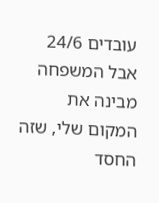עובדים 24/6 אבל המשפחה מבינה את המקום שלי, שזה החסד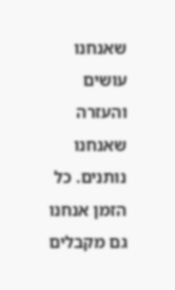שאנחנו עושים והעזרה שאנחנו נותנים. כל הזמן אנחנו גם מקבלים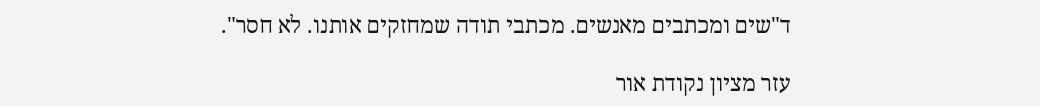ד"שים ומכתבים מאנשים. מכתבי תודה שמחזקים אותנו. לא חסר".

עזר מציון נקודת אור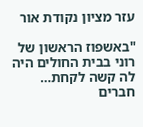עזר מציון נקודת אור

"באשפוז הראשון של רוני בבית החולים היה לה קשה לקחת…
חברים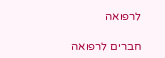לרפואה

חברים לרפואה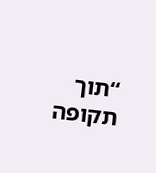“תוך תקופה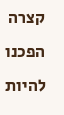קצרה הפכנו להיות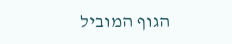הגוף המוביל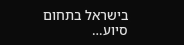בישראל בתחום סיוע…